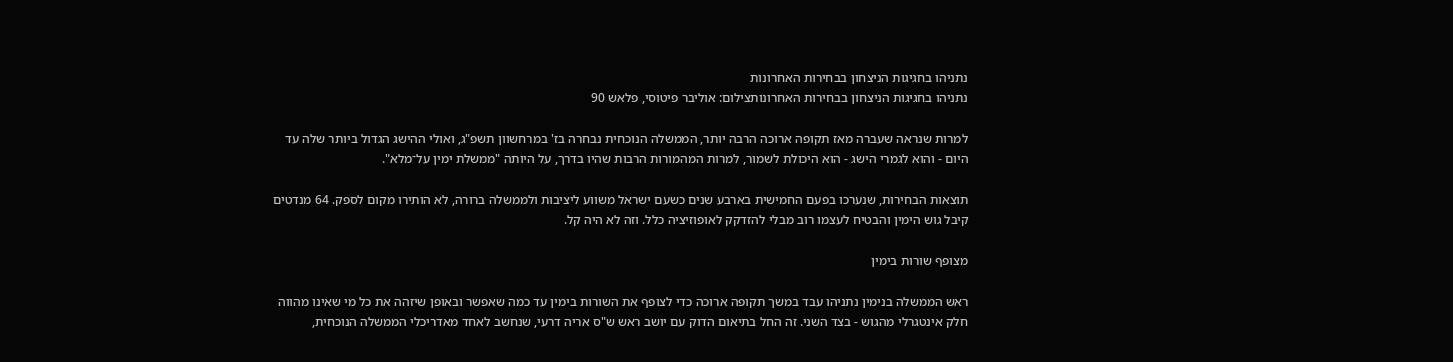נתניהו בחגיגות הניצחון בבחירות האחרונות
נתניהו בחגיגות הניצחון בבחירות האחרונותצילום: אוליבר פיטוסי, פלאש 90

למרות שנראה שעברה מאז תקופה ארוכה הרבה יותר, הממשלה הנוכחית נבחרה בז' במרחשוון תשפ"ג, ואולי ההישג הגדול ביותר שלה עד היום - והוא לגמרי הישג - הוא היכולת לשמור, למרות המהמורות הרבות שהיו בדרך, על היותה "ממשלת ימין על־מלא".

תוצאות הבחירות, שנערכו בפעם החמישית בארבע שנים כשעם ישראל משווע ליציבות ולממשלה ברורה, לא הותירו מקום לספק. 64 מנדטים קיבל גוש הימין והבטיח לעצמו רוב מבלי להזדקק לאופוזיציה כלל. וזה לא היה קל.

מצופף שורות בימין

ראש הממשלה בנימין נתניהו עבד במשך תקופה ארוכה כדי לצופף את השורות בימין עד כמה שאפשר ובאופן שיזהה את כל מי שאינו מהווה חלק אינטגרלי מהגוש - בצד השני. זה החל בתיאום הדוק עם יושב ראש ש"ס אריה דרעי, שנחשב לאחד מאדריכלי הממשלה הנוכחית,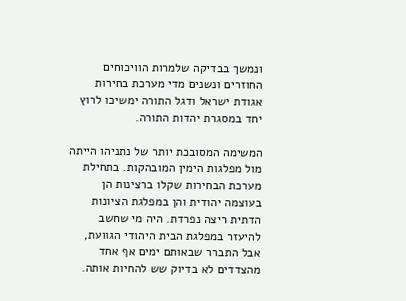ונמשך בבדיקה שלמרות הוויכוחים החוזרים ונשנים מדי מערכת בחירות אגודת ישראל ודגל התורה ימשיכו לרוץ יחד במסגרת יהדות התורה.

המשימה המסובכת יותר של נתניהו הייתה מול מפלגות הימין המובהקות. בתחילת מערכת הבחירות שקלו ברצינות הן בעוצמה יהודית והן במפלגת הציונות הדתית ריצה נפרדת. היה מי שחשב להיעזר במפלגת הבית היהודי הגוועת, אבל התברר שבאותם ימים אף אחד מהצדדים לא בדיוק שש להחיות אותה.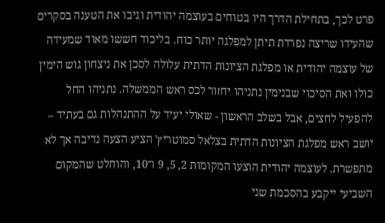פרט לכך, בתחילת הדרך היו בטוחים בעוצמה יהודית וגיבו את הטענה בסקרים שהעידו שריצה נפרדת תיתן למפלגה יותר כוח. בליכוד חששו מאוד שמעידה של עוצמה יהודית או מפלגת הציונות הדתית עלולה לסכן את ניצחון גוש הימין כולו ואת הסיכוי שבנימין נתניהו יחזור לכס ראש הממשלה. נתניהו החל להפעיל לחצים, אבל בשלב הראשון - שאולי יעיד על ההתנהלות גם בעתיד – יושב ראש מפלגת הציונות הדתית בצלאל סמוטריץ' הציע הצעה נדיבה אך לא מתפשרת. לעוצמה יהודית הוצעו המקומות 2, 5, 9 ו־10, והוחלט שהמקום השביעי ייקבע בהסכמת שני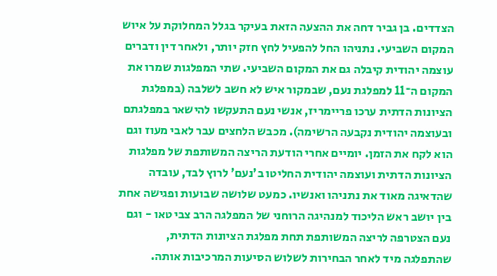הצדדים. בן גביר דחה את ההצעה הזאת בעיקר בגלל המחלוקת על איוש המקום השביעי. נתניהו החל להפעיל לחץ חזק יותר, ולאחר דין ודברים עוצמה יהודית קיבלה גם את המקום השביעי. שתי המפלגות שמרו את המקום ה־11 למפלגת נעם, שבמקור איש לא חשב לשלבה (במפלגת הציונות הדתית ערכו פריימריז, אנשי נעם התעקשו להישאר במפלגתם ובעוצמה יהודית נקבעה הרשימה). מכבש הלחצים עבר לאבי מעוז וגם הוא לקח את הזמן. יומיים אחרי הודעת הריצה המשותפת של מפלגות הציונות הדתית ועוצמה יהודית החליטו ב'נעם' לרוץ לבד, עובדה שהדאיגה מאוד את נתניהו ואנשיו. כמעט שלושה שבועות ופגישה אחת בין יושב ראש הליכוד למנהיגה הרוחני של המפלגה הרב צבי טאו - וגם נעם הצטרפה לריצה המשותפת תחת מפלגת הציונות הדתית, שהתפלגה מיד לאחר הבחירות לשלוש הסיעות המרכיבות אותה.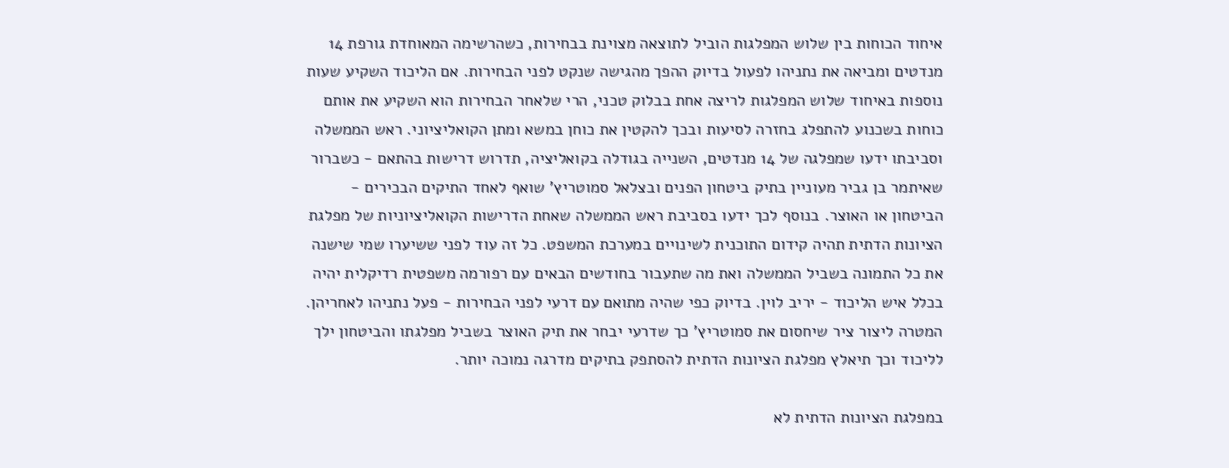איחוד הכוחות בין שלוש המפלגות הוביל לתוצאה מצוינת בבחירות, כשהרשימה המאוחדת גורפת 14 מנדטים ומביאה את נתניהו לפעול בדיוק ההפך מהגישה שנקט לפני הבחירות. אם הליכוד השקיע שעות נוספות באיחוד שלוש המפלגות לריצה אחת בבלוק טכני, הרי שלאחר הבחירות הוא השקיע את אותם כוחות בשכנוע להתפלג בחזרה לסיעות ובכך להקטין את כוחן במשא ומתן הקואליציוני. ראש הממשלה וסביבתו ידעו שמפלגה של 14 מנדטים, השנייה בגודלה בקואליציה, תדרוש דרישות בהתאם - כשברור שאיתמר בן גביר מעוניין בתיק ביטחון הפנים ובצלאל סמוטריץ' שואף לאחד התיקים הבכירים - הביטחון או האוצר. בנוסף לכך ידעו בסביבת ראש הממשלה שאחת הדרישות הקואליציוניות של מפלגת הציונות הדתית תהיה קידום התוכנית לשינויים במערכת המשפט. כל זה עוד לפני ששיערו שמי שישנה את כל התמונה בשביל הממשלה ואת מה שתעבור בחודשים הבאים עם רפורמה משפטית רדיקלית יהיה בכלל איש הליכוד - יריב לוין. בדיוק כפי שהיה מתואם עם דרעי לפני הבחירות - פעל נתניהו לאחריהן. המטרה ליצור ציר שיחסום את סמוטריץ' כך שדרעי יבחר את תיק האוצר בשביל מפלגתו והביטחון ילך לליכוד וכך תיאלץ מפלגת הציונות הדתית להסתפק בתיקים מדרגה נמוכה יותר.

במפלגת הציונות הדתית לא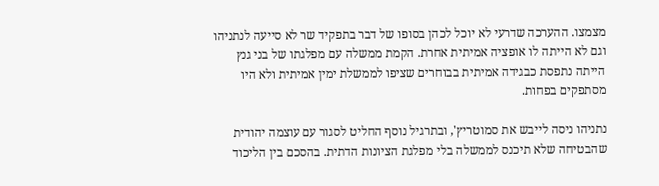מצמצו. ההערכה שדרעי לא יוכל לכהן בסופו של דבר בתפקיד שר לא סייעה לנתניהו וגם לא הייתה לו אופציה אמיתית אחרת. הקמת ממשלה עם מפלגתו של בני גנץ הייתה נתפסת כבגידה אמיתית בבוחרים שציפו לממשלת ימין אמיתית ולא היו מסתפקים בפחות.

נתניהו ניסה לייבש את סמוטריץ', ובתרגיל נוסף החליט לסגור עם עוצמה יהודית שהבטיחה שלא תיכנס לממשלה בלי מפלגת הציונות הדתית. בהסכם בין הליכוד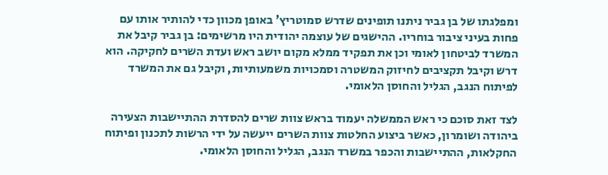ומפלגתו של בן גביר ניתנו תופינים שדרש סמוטריץ' באופן מכוון כדי להותיר אותו עם פחות בעיני ציבור בוחריו. ההישגים של עוצמה יהודית היו מרשימים: בן גביר קיבל את המשרד לביטחון לאומי וכן את תפקיד ממלא מקום יושב ראש ועדת השרים לחקיקה. הוא דרש וקיבל תקציבים לחיזוק המשטרה וסמכויות משמעותיות, וקיבל גם את המשרד לפיתוח הנגב, הגליל והחוסן הלאומי.

לצד זאת סוכם כי ראש הממשלה יעמוד בראש צוות שרים להסדרת ההתיישבות הצעירה ביהודה ושומרון, כאשר ביצוע החלטות צוות השרים ייעשה על ידי הרשות לתכנון ופיתוח החקלאות, ההתיישבות והכפר במשרד הנגב, הגליל והחוסן הלאומי.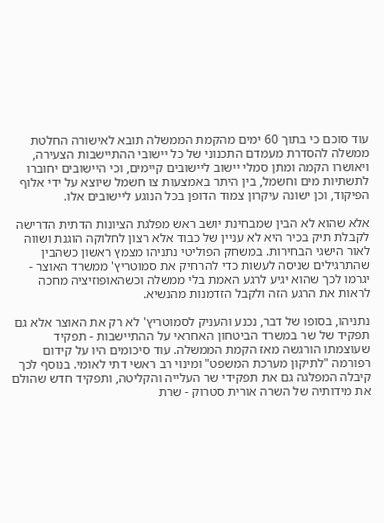עוד סוכם כי בתוך 60 ימים מהקמת הממשלה תובא לאישורה החלטת ממשלה להסדרת מעמדם התכנוני של כל יישובי ההתיישבות הצעירה, ויאושרו הקמה ומתן סמלי יישוב ליישובים קיימים, וכי היישובים יחוברו לתשתיות מים וחשמל, בין היתר באמצעות צו חשמל שיוצא על ידי אלוף הפיקוד, וכן ישונה עיקרון צמוד הדופן בכל הנוגע ליישובים אלו.

אלא שהוא לא הבין שמבחינת יושב ראש מפלגת הציונות הדתית הדרישה לקבלת תיק בכיר היא לא עניין של כבוד אלא רצון לחלוקה הוגנת ושווה לאור הישגי הבחירות. במשחק הפוליטי נתניהו מצמץ ראשון כשהבין שהתרגילים שניסה לעשות כדי להרחיק את סמוטריץ' ממשרד האוצר - יגרמו לכך שהוא יגיע לרגע האמת בלי ממשלה וכשהאופוזיציה מחכה לראות את הרגע הזה ולקבל הזדמנות מהנשיא.

נתניהו, בסופו של דבר, נכנע והעניק לסמוטריץ' לא רק את האוצר אלא גם תפקיד של שר במשרד הביטחון האחראי על ההתיישבות - תפקיד שעוצמתו הורגשה מאז הקמת הממשלה. עוד סיכומים היו על קידום רפורמה "לתיקון מערכת המשפט" ומינוי רב ראשי דתי לאומי. בנוסף לכך קיבלה המפלגה גם את תפקידי שר העלייה והקליטה, ותפקיד חדש שהולם את מידותיה של השרה אורית סטרוק - שרת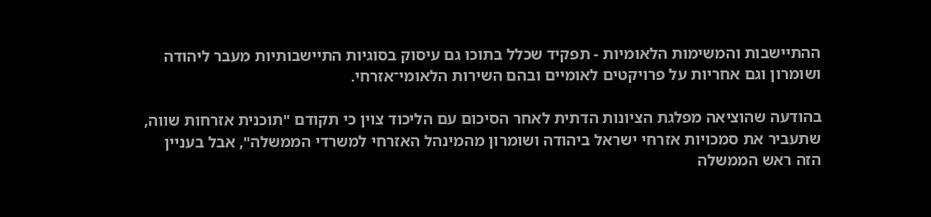ההתיישבות והמשימות הלאומיות - תפקיד שכלל בתוכו גם עיסוק בסוגיות התיישבותיות מעבר ליהודה ושומרון וגם אחריות על פרויקטים לאומיים ובהם השירות הלאומי־אזרחי.

בהודעה שהוציאה מפלגת הציונות הדתית לאחר הסיכום עם הליכוד צוין כי תקודם "תוכנית אזרחות שווה, שתעביר את סמכויות אזרחי ישראל ביהודה ושומרון מהמינהל האזרחי למשרדי הממשלה", אבל בעניין הזה ראש הממשלה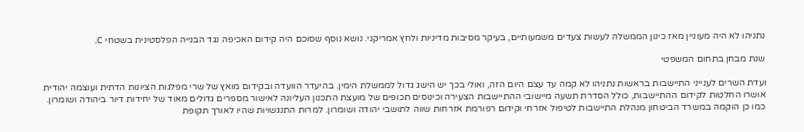נתניהו לא היה מעוניין מאז כינון הממשלה לעשות צעדים משמעותיים, בעיקר מסיבות מדיניות ולחץ אמריקני. נושא נוסף שסוכם היה קידום האכיפה נגד הבנייה הפלסטינית בשטחי C.

שנת מבחן בתחום המשפטי

ועדת השרים לענייני התיישבות בראשות נתניהו לא קמה עד עצם היום הזה, ואולי בכך יש הישג גדול לממשלת הימין. בהיעדר הוועדה ובקידום מואץ של שרי מפלגות הציונות הדתית ועוצמה יהודית אושרו החלטות לקידום ההתיישבות, כולל הסדרת תשעה מיישובי ההתיישבות הצעירה וכינוסים תכופים של מועצת התכנון העליונה לאישור מספרים גדולים מאוד של יחידות דיור ביהודה ושומרון. כמו כן הוקמה במשרד הביטחון מנהלת התיישבות לטיפול אזרחי וקידום רפורמת אזרחות שווה לתושבי יהודה ושומרון. למרות התנגשויות שהיו לאורך תקופת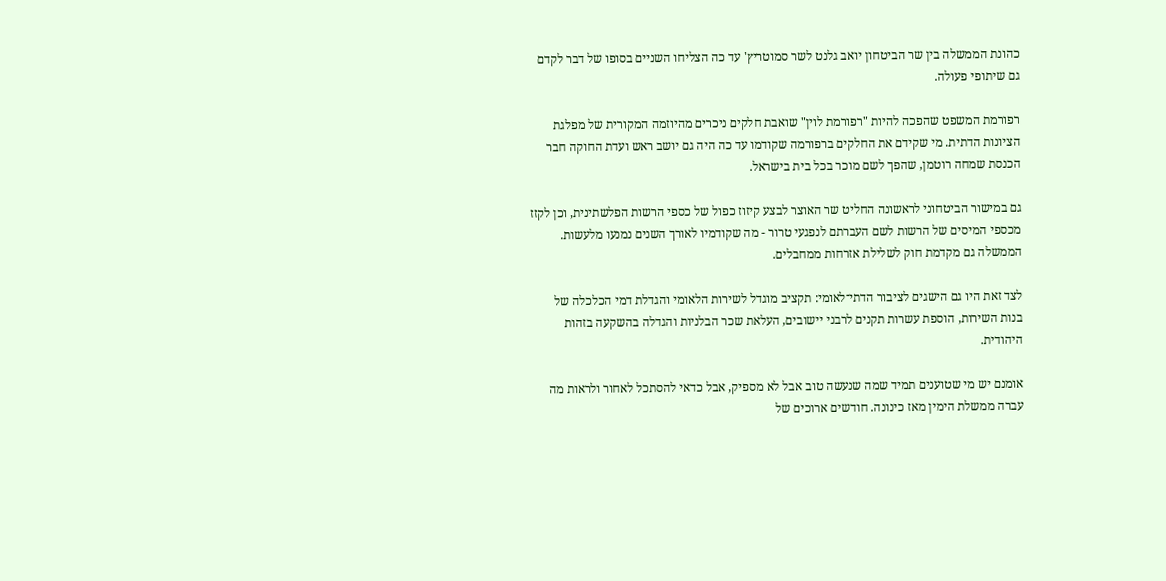כהונת הממשלה בין שר הביטחון יואב גלנט לשר סמוטריץ' עד כה הצליחו השניים בסופו של דבר לקדם גם שיתופי פעולה.

רפורמת המשפט שהפכה להיות "רפורמת לוין" שואבת חלקים ניכרים מהיוזמה המקורית של מפלגת הציונות הדתית. מי שקידם את החלקים ברפורמה שקודמו עד כה היה גם יושב ראש ועדת החוקה חבר הכנסת שמחה רוטמן, שהפך לשם מוכר בכל בית בישראל.

גם במישור הביטחוני לראשונה החליט שר האוצר לבצע קיזוז כפול של כספי הרשות הפלשתינית, וכן לקזז מכספי המיסים של הרשות לשם העברתם לנפגעי טרור - מה שקודמיו לאורך השנים נמנעו מלעשות. הממשלה גם מקדמת חוק לשלילת אזרחות ממחבלים.

לצד זאת היו גם הישגים לציבור הדתי־לאומי: תקציב מוגדל לשירות הלאומי והגדלת דמי הכלכלה של בנות השירות, הוספת עשרות תקנים לרבני יישובים, העלאת שכר הבלניות והגדלה בהשקעה בזהות היהודית.

אומנם יש מי שטוענים תמיד שמה שנעשה טוב אבל לא מספיק, אבל כדאי להסתכל לאחור ולראות מה עברה ממשלת הימין מאז כינונה. חודשים ארוכים של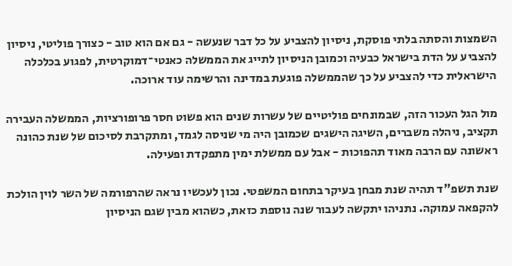השמצות והסתה בלתי פוסקת, ניסיון להצביע על כל דבר שנעשה - גם אם הוא טוב - כצורך פוליטי, ניסיון להצביע על הדת בישראל כבעיה וכמובן הניסיון לתייג את הממשלה כאנטי־דמוקרטית, לפגוע בכלכלה הישראלית כדי להצביע על כך שהממשלה פוגעת במדינה והרשימה עוד ארוכה.

מול הגל העכור הזה, שבמונחים פוליטיים של עשרות שנים הוא פשוט חסר פרופורציות, הממשלה העבירה תקציב, ניהלה משברים, השיגה הישגים שכמובן היה מי שניסה לגמד, ומתקרבת לסיכום של שנת כהונה ראשונה עם הרבה מאוד תהפוכות - אבל עם ממשלת ימין מתפקדת ופעילה.

שנת תשפ"ד תהיה שנת מבחן בעיקר בתחום המשפטי. נכון לעכשיו נראה שהרפורמה של השר לוין הולכת להקפאה עמוקה. נתניהו יתקשה לעבור שנה נוספת כזאת, כשהוא מבין שגם הניסיון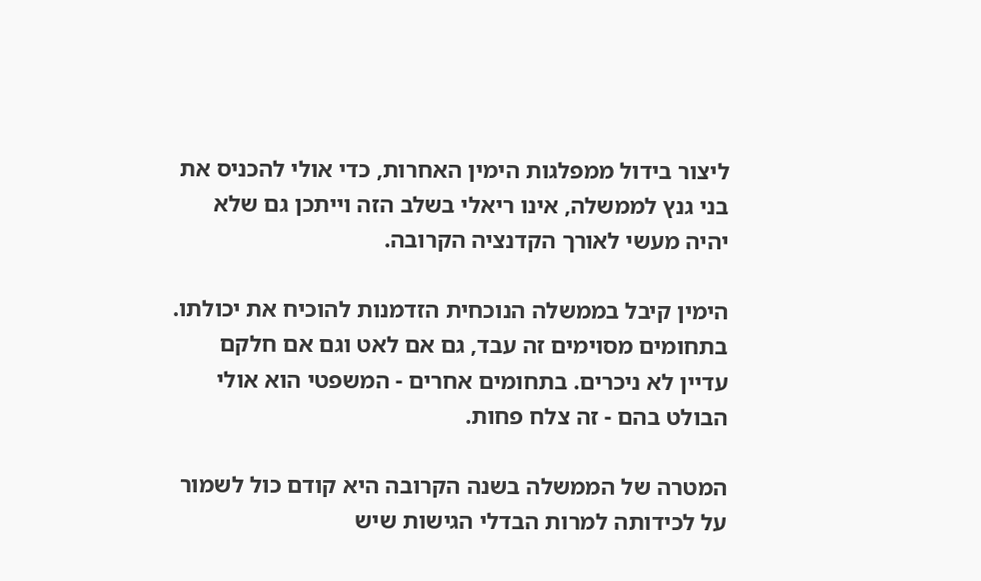ליצור בידול ממפלגות הימין האחרות, כדי אולי להכניס את בני גנץ לממשלה, אינו ריאלי בשלב הזה וייתכן גם שלא יהיה מעשי לאורך הקדנציה הקרובה.

הימין קיבל בממשלה הנוכחית הזדמנות להוכיח את יכולתו. בתחומים מסוימים זה עבד, גם אם לאט וגם אם חלקם עדיין לא ניכרים. בתחומים אחרים - המשפטי הוא אולי הבולט בהם - זה צלח פחות.

המטרה של הממשלה בשנה הקרובה היא קודם כול לשמור על לכידותה למרות הבדלי הגישות שיש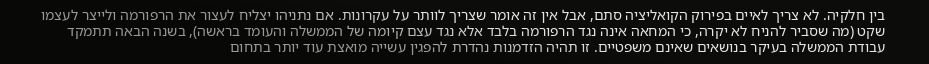בין חלקיה. לא צריך לאיים בפירוק הקואליציה סתם, אבל אין זה אומר שצריך לוותר על עקרונות. אם נתניהו יצליח לעצור את הרפורמה ולייצר לעצמו שקט (מה שסביר להניח לא יקרה, כי המחאה אינה נגד הרפורמה בלבד אלא נגד עצם קיומה של הממשלה והעומד בראשה), בשנה הבאה תתמקד עבודת הממשלה בעיקר בנושאים שאינם משפטיים. זו תהיה הזדמנות נהדרת להפגין עשייה מואצת עוד יותר בתחום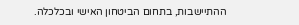ההתיישבות, בתחום הביטחון האישי ובכלכלה.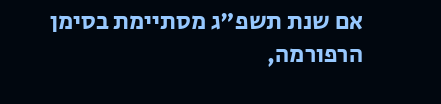אם שנת תשפ"ג מסתיימת בסימן הרפורמה,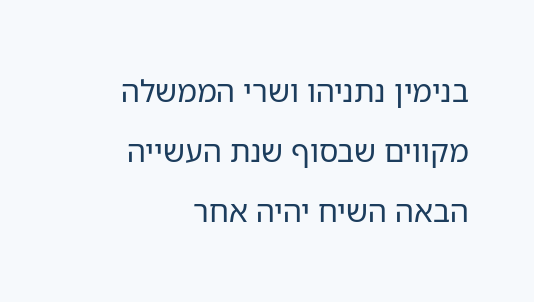בנימין נתניהו ושרי הממשלה מקווים שבסוף שנת העשייה הבאה השיח יהיה אחר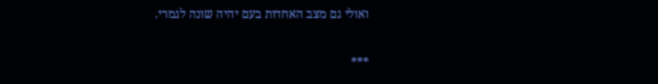ואולי גם מצב האחדות בעם יהיה שונה לגמרי.

***